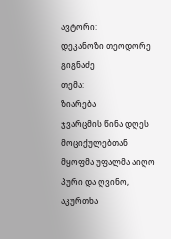ავტორი:
დეკანოზი თეოდორე გიგნაძე
თემა:
ზიარება
ჯვარცმის წინა დღეს მოციქულებთან მყოფმა უფალმა აიღო პური და ღვინო, აკურთხა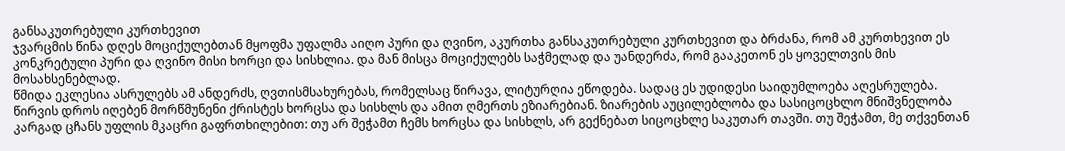განსაკუთრებული კურთხევით
ჯვარცმის წინა დღეს მოციქულებთან მყოფმა უფალმა აიღო პური და ღვინო, აკურთხა განსაკუთრებული კურთხევით და ბრძანა, რომ ამ კურთხევით ეს კონკრეტული პური და ღვინო მისი ხორცი და სისხლია. და მან მისცა მოციქულებს საჭმელად და უანდერძა, რომ გააკეთონ ეს ყოველთვის მის მოსახსენებლად.
წმიდა ეკლესია ასრულებს ამ ანდერძს, ღვთისმსახურებას, რომელსაც წირავა, ლიტურღია ეწოდება. სადაც ეს უდიდესი საიდუმლოება აღესრულება. წირვის დროს იღებენ მორწმუნენი ქრისტეს ხორცსა და სისხლს და ამით ღმერთს ეზიარებიან. ზიარების აუცილებლობა და სასიცოცხლო მნიშვნელობა კარგად ცჩანს უფლის მკაცრი გაფრთხილებით: თუ არ შეჭამთ ჩემს ხორცსა და სისხლს, არ გექნებათ სიცოცხლე საკუთარ თავში. თუ შეჭამთ, მე თქვენთან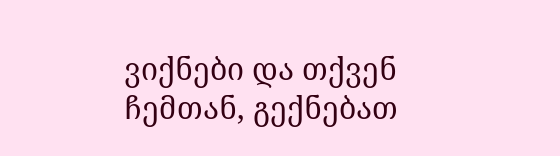ვიქნები და თქვენ ჩემთან, გექნებათ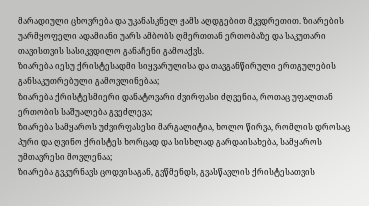მარადიული ცხოვრება და უკანასკნელ ჟამს აღდგებით მკვდრეთით. ზიარების უარმყოფელი ადამიანი უარს ამბობს ღმერთთან ერთობაზე და საკუთარი თავისთვის სასიკვდილო განაჩენი გამოაქვს.
ზიარება იესუ ქრისტესადმი სიყვარულისა და თავგანწირული ერთგულების განსაკუთრებული გამოვლინებაა;
ზიარება ქრისტესმიერი დანატოვარი ძვირფასი ძღვენია, როთაც უფალთან ერთობის საშუალება გვეძლევა;
ზიარება სამყაროს უძვირფასესი მარგალიტია, ხოლო წირვა, რომლის დროსაც პური და ღვინო ქრისტეს ხორცად და სისხლად გარდაისახება, სამყაროს უმთავრესი მოვლენაა;
ზიარება გვკურნავს ცოდვისაგან, გვწმენდს, გვასწავლის ქრისტესათვის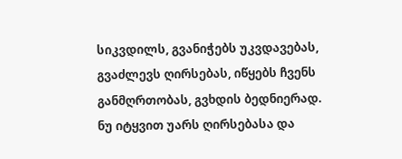სიკვდილს, გვანიჭებს უკვდავებას, გვაძლევს ღირსებას, იწყებს ჩვენს განმღრთობას, გვხდის ბედნიერად.
ნუ იტყვით უარს ღირსებასა და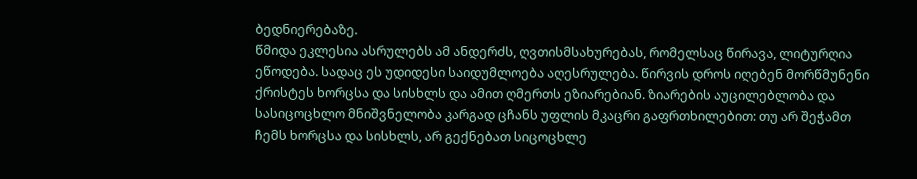ბედნიერებაზე.
წმიდა ეკლესია ასრულებს ამ ანდერძს, ღვთისმსახურებას, რომელსაც წირავა, ლიტურღია ეწოდება. სადაც ეს უდიდესი საიდუმლოება აღესრულება. წირვის დროს იღებენ მორწმუნენი ქრისტეს ხორცსა და სისხლს და ამით ღმერთს ეზიარებიან. ზიარების აუცილებლობა და სასიცოცხლო მნიშვნელობა კარგად ცჩანს უფლის მკაცრი გაფრთხილებით: თუ არ შეჭამთ ჩემს ხორცსა და სისხლს, არ გექნებათ სიცოცხლე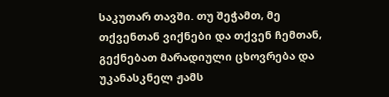საკუთარ თავში. თუ შეჭამთ, მე თქვენთან ვიქნები და თქვენ ჩემთან, გექნებათ მარადიული ცხოვრება და უკანასკნელ ჟამს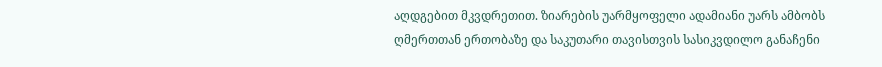აღდგებით მკვდრეთით. ზიარების უარმყოფელი ადამიანი უარს ამბობს ღმერთთან ერთობაზე და საკუთარი თავისთვის სასიკვდილო განაჩენი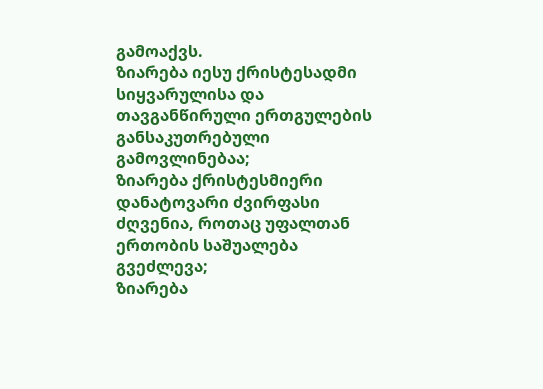გამოაქვს.
ზიარება იესუ ქრისტესადმი სიყვარულისა და თავგანწირული ერთგულების განსაკუთრებული გამოვლინებაა;
ზიარება ქრისტესმიერი დანატოვარი ძვირფასი ძღვენია, როთაც უფალთან ერთობის საშუალება გვეძლევა;
ზიარება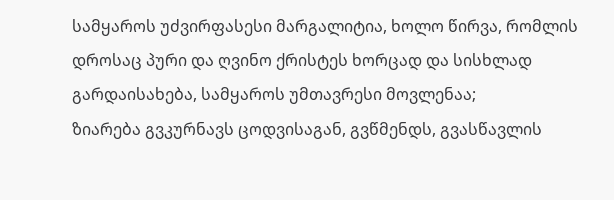სამყაროს უძვირფასესი მარგალიტია, ხოლო წირვა, რომლის დროსაც პური და ღვინო ქრისტეს ხორცად და სისხლად გარდაისახება, სამყაროს უმთავრესი მოვლენაა;
ზიარება გვკურნავს ცოდვისაგან, გვწმენდს, გვასწავლის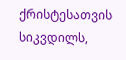ქრისტესათვის სიკვდილს,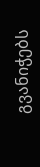გვანიჭებს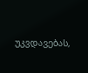უკვდავებას,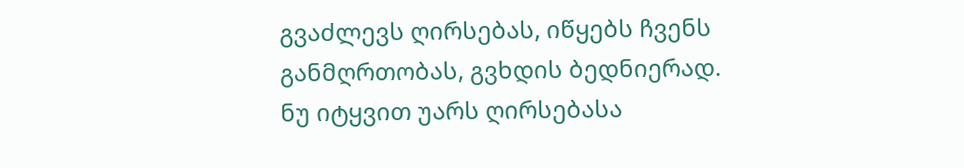გვაძლევს ღირსებას, იწყებს ჩვენს განმღრთობას, გვხდის ბედნიერად.
ნუ იტყვით უარს ღირსებასა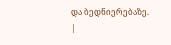და ბედნიერებაზე.
|